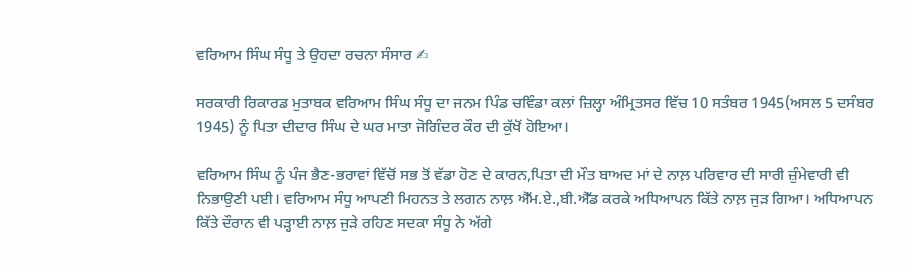ਵਰਿਆਮ ਸਿੰਘ ਸੰਧੂ ਤੇ ਉਹਦਾ ਰਚਨਾ ਸੰਸਾਰ ✍

ਸਰਕਾਰੀ ਰਿਕਾਰਡ ਮੁਤਾਬਕ ਵਰਿਆਮ ਸਿੰਘ ਸੰਧੂ ਦਾ ਜਨਮ ਪਿੰਡ ਚਵਿੰਡਾ ਕਲਾਂ ਜ਼ਿਲ੍ਹਾ ਅੰਮ੍ਰਿਤਸਰ ਵਿੱਚ 10 ਸਤੰਬਰ 1945(ਅਸਲ 5 ਦਸੰਬਰ 1945) ਨੂੰ ਪਿਤਾ ਦੀਦਾਰ ਸਿੰਘ ਦੇ ਘਰ ਮਾਤਾ ਜੋਗਿੰਦਰ ਕੌਰ ਦੀ ਕੁੱਖੋਂ ਹੋਇਆ।

ਵਰਿਆਮ ਸਿੰਘ ਨੂੰ ਪੰਜ ਭੈਣ-ਭਰਾਵਾਂ ਵਿੱਚੋਂ ਸਭ ਤੋਂ ਵੱਡਾ ਹੋਣ ਦੇ ਕਾਰਨ,ਪਿਤਾ ਦੀ ਮੌਤ ਬਾਅਦ ਮਾਂ ਦੇ ਨਾਲ਼ ਪਰਿਵਾਰ ਦੀ ਸਾਰੀ ਜ਼ੁੰਮੇਵਾਰੀ ਵੀ ਨਿਭਾਉਣੀ ਪਈ। ਵਰਿਆਮ ਸੰਧੂ ਆਪਣੀ ਮਿਹਨਤ ਤੇ ਲਗਨ ਨਾਲ਼ ਐੱਮ.ਏ.,ਬੀ.ਐੱਡ ਕਰਕੇ ਅਧਿਆਪਨ ਕਿੱਤੇ ਨਾਲ਼ ਜੁੜ ਗਿਆ। ਅਧਿਆਪਨ ਕਿੱਤੇ ਦੌਰਾਨ ਵੀ ਪੜ੍ਹਾਈ ਨਾਲ਼ ਜੁੜੇ ਰਹਿਣ ਸਦਕਾ ਸੰਧੂ ਨੇ ਅੱਗੇ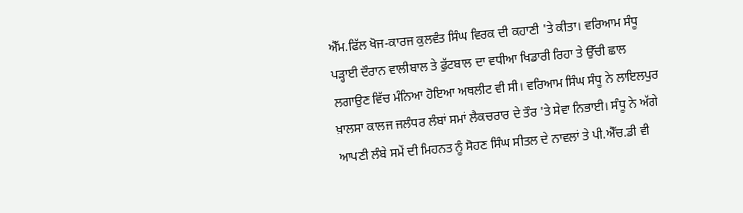ਐੱਮ.ਫਿੱਲ ਖੋਜ-ਕਾਰਜ ਕੁਲਵੰਤ ਸਿੰਘ ਵਿਰਕ ਦੀ ਕਹਾਣੀ 'ਤੇ ਕੀਤਾ। ਵਰਿਆਮ ਸੰਧੂ ਪੜ੍ਹਾਈ ਦੌਰਾਨ ਵਾਲੀਬਾਲ ਤੇ ਫੁੱਟਬਾਲ ਦਾ ਵਧੀਆ ਖਿਡਾਰੀ ਰਿਹਾ ਤੇ ਉੱਚੀ ਛਾਲ ਲਗਾਉਣ ਵਿੱਚ ਮੰਨਿਆ ਹੋਇਆ ਅਥਲੀਟ ਵੀ ਸੀ। ਵਰਿਆਮ ਸਿੰਘ ਸੰਧੂ ਨੇ ਲਾਇਲਪੁਰ ਖ਼ਾਲਸਾ ਕਾਲਜ ਜਲੰਧਰ ਲੰਬਾਂ ਸਮਾਂ ਲੈਕਚਰਾਰ ਦੇ ਤੌਰ 'ਤੇ ਸੇਵਾ ਨਿਭਾਈ। ਸੰਧੂ ਨੇ ਅੱਗੇ ਆਪਣੀ ਲੰਬੇ ਸਮੇਂ ਦੀ ਮਿਹਨਤ ਨੂੰ ਸੋਹਣ ਸਿੰਘ ਸੀਤਲ ਦੇ ਨਾਵਲਾਂ ਤੇ ਪੀ.ਐੱਚ.ਡੀ ਵੀ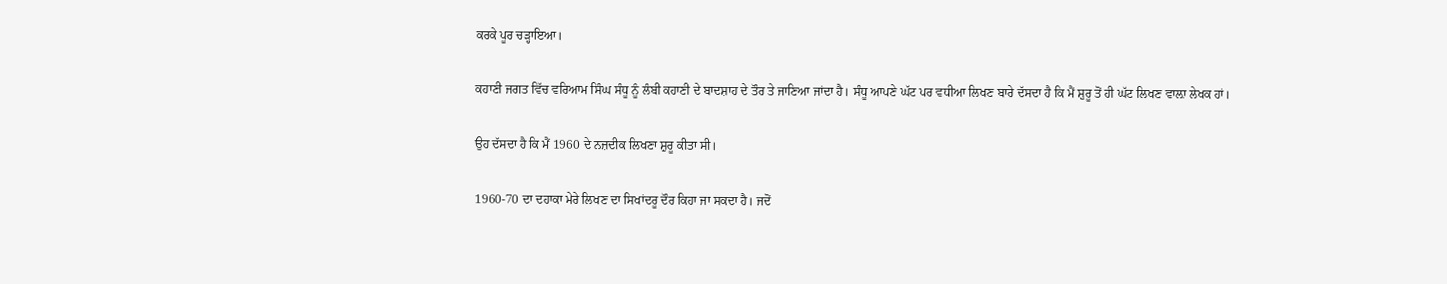ਕਰਕੇ ਪੂਰ ਚੜ੍ਹਾਇਆ।

ਕਹਾਣੀ ਜਗਤ ਵਿੱਚ ਵਰਿਆਮ ਸਿੰਘ ਸੰਧੂ ਨੂੰ ਲੰਬੀ ਕਹਾਣੀ ਦੇ ਬਾਦਸ਼ਾਹ ਦੇ ਤੌਰ ਤੇ ਜਾਣਿਆ ਜਾਂਦਾ ਹੈ। ਸੰਧੂ ਆਪਣੇ ਘੱਟ ਪਰ ਵਧੀਆ ਲਿਖਣ ਬਾਰੇ ਦੱਸਦਾ ਹੈ ਕਿ ਮੈਂ ਸ਼ੁਰੂ ਤੋਂ ਹੀ ਘੱਟ ਲਿਖਣ ਵਾਲ਼ਾ ਲੇਖਕ ਹਾਂ।

ਉਹ ਦੱਸਦਾ ਹੈ ਕਿ ਮੈਂ 1960 ਦੇ ਨਜ਼ਦੀਕ ਲਿਖਣਾ ਸ਼ੁਰੂ ਕੀਤਾ ਸੀ।

1960-70 ਦਾ ਦਹਾਕਾ ਮੇਰੇ ਲਿਖਣ ਦਾ ਸਿਖਾਂਦਰੂ ਦੌਰ ਕਿਹਾ ਜਾ ਸਕਦਾ ਹੈ। ਜਦੋਂ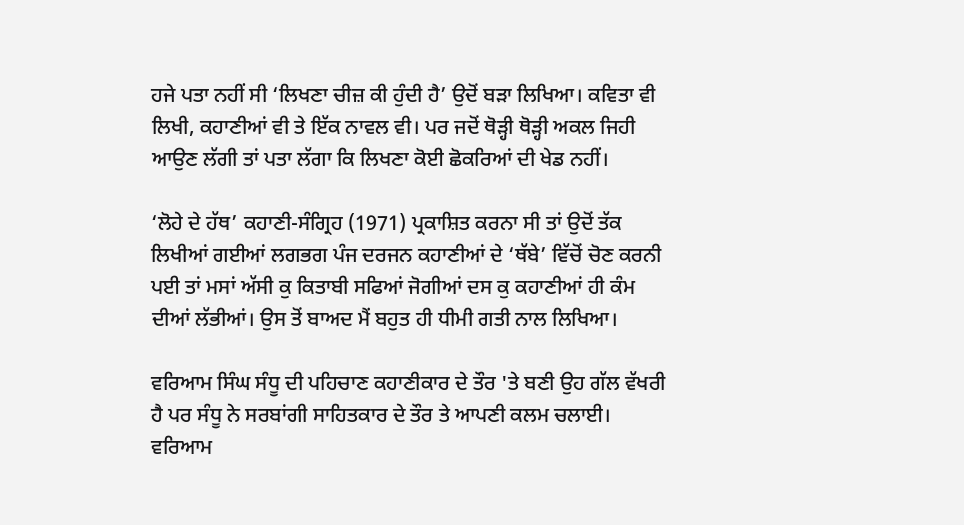ਹਜੇ ਪਤਾ ਨਹੀਂ ਸੀ ‘ਲਿਖਣਾ ਚੀਜ਼ ਕੀ ਹੁੰਦੀ ਹੈ’ ਉਦੋਂ ਬੜਾ ਲਿਖਿਆ। ਕਵਿਤਾ ਵੀ ਲਿਖੀ, ਕਹਾਣੀਆਂ ਵੀ ਤੇ ਇੱਕ ਨਾਵਲ ਵੀ। ਪਰ ਜਦੋਂ ਥੋੜ੍ਹੀ ਥੋੜ੍ਹੀ ਅਕਲ ਜਿਹੀ ਆਉਣ ਲੱਗੀ ਤਾਂ ਪਤਾ ਲੱਗਾ ਕਿ ਲਿਖਣਾ ਕੋਈ ਛੋਕਰਿਆਂ ਦੀ ਖੇਡ ਨਹੀਂ।

‘ਲੋਹੇ ਦੇ ਹੱਥ’ ਕਹਾਣੀ-ਸੰਗ੍ਰਿਹ (1971) ਪ੍ਰਕਾਸ਼ਿਤ ਕਰਨਾ ਸੀ ਤਾਂ ਉਦੋਂ ਤੱਕ ਲਿਖੀਆਂ ਗਈਆਂ ਲਗਭਗ ਪੰਜ ਦਰਜਨ ਕਹਾਣੀਆਂ ਦੇ ‘ਥੱਬੇ’ ਵਿੱਚੋਂ ਚੋਣ ਕਰਨੀ ਪਈ ਤਾਂ ਮਸਾਂ ਅੱਸੀ ਕੁ ਕਿਤਾਬੀ ਸਫਿਆਂ ਜੋਗੀਆਂ ਦਸ ਕੁ ਕਹਾਣੀਆਂ ਹੀ ਕੰਮ ਦੀਆਂ ਲੱਭੀਆਂ। ਉਸ ਤੋਂ ਬਾਅਦ ਮੈਂ ਬਹੁਤ ਹੀ ਧੀਮੀ ਗਤੀ ਨਾਲ ਲਿਖਿਆ।

ਵਰਿਆਮ ਸਿੰਘ ਸੰਧੂ ਦੀ ਪਹਿਚਾਣ ਕਹਾਣੀਕਾਰ ਦੇ ਤੌਰ 'ਤੇ ਬਣੀ ਉਹ ਗੱਲ ਵੱਖਰੀ ਹੈ ਪਰ ਸੰਧੂ ਨੇ ਸਰਬਾਂਗੀ ਸਾਹਿਤਕਾਰ ਦੇ ਤੌਰ ਤੇ ਆਪਣੀ ਕਲਮ ਚਲਾਈ। ਵਰਿਆਮ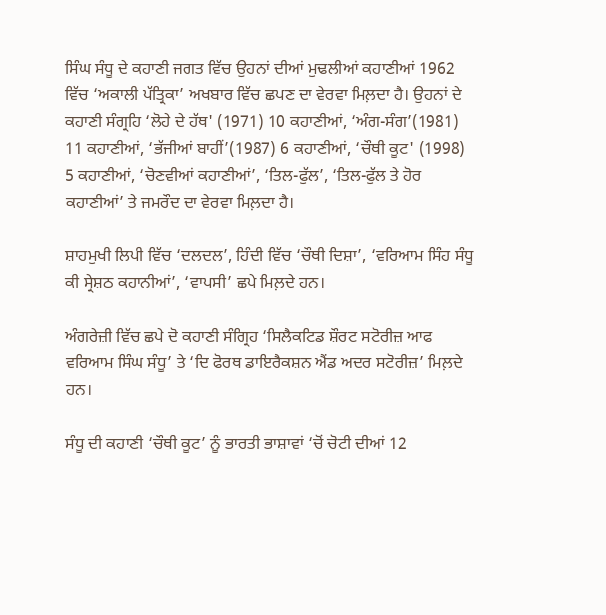ਸਿੰਘ ਸੰਧੂ ਦੇ ਕਹਾਣੀ ਜਗਤ ਵਿੱਚ ਉਹਨਾਂ ਦੀਆਂ ਮੁਢਲੀਆਂ ਕਹਾਣੀਆਂ 1962 ਵਿੱਚ ‘ਅਕਾਲੀ ਪੱਤ੍ਰਿਕਾ’ ਅਖਬਾਰ ਵਿੱਚ ਛਪਣ ਦਾ ਵੇਰਵਾ ਮਿਲ਼ਦਾ ਹੈ। ਉਹਨਾਂ ਦੇ ਕਹਾਣੀ ਸੰਗ੍ਰਹਿ ‘ਲੋਹੇ ਦੇ ਹੱਥ' (1971) 10 ਕਹਾਣੀਆਂ, ‘ਅੰਗ-ਸੰਗ’(1981) 11 ਕਹਾਣੀਆਂ, ‘ਭੱਜੀਆਂ ਬਾਹੀਂ’(1987) 6 ਕਹਾਣੀਆਂ, ‘ਚੌਥੀ ਕੂਟ' (1998) 5 ਕਹਾਣੀਆਂ, ‘ਚੋਣਵੀਆਂ ਕਹਾਣੀਆਂ’, ‘ਤਿਲ-ਫੁੱਲ’, ‘ਤਿਲ-ਫੁੱਲ ਤੇ ਹੋਰ ਕਹਾਣੀਆਂ’ ਤੇ ਜਮਰੌਦ ਦਾ ਵੇਰਵਾ ਮਿਲ਼ਦਾ ਹੈ।

ਸ਼ਾਹਮੁਖੀ ਲਿਪੀ ਵਿੱਚ ‘ਦਲਦਲ’, ਹਿੰਦੀ ਵਿੱਚ ‘ਚੌਥੀ ਦਿਸ਼ਾ’, ‘ਵਰਿਆਮ ਸਿੰਹ ਸੰਧੂ ਕੀ ਸ੍ਰੇਸ਼ਠ ਕਹਾਨੀਆਂ’, ‘ਵਾਪਸੀ’ ਛਪੇ ਮਿਲ਼ਦੇ ਹਨ।

ਅੰਗਰੇਜ਼ੀ ਵਿੱਚ ਛਪੇ ਦੋ ਕਹਾਣੀ ਸੰਗ੍ਰਿਹ ‘ਸਿਲੈਕਟਿਡ ਸ਼ੌਰਟ ਸਟੋਰੀਜ਼ ਆਫ ਵਰਿਆਮ ਸਿੰਘ ਸੰਧੂ’ ਤੇ ‘ਦਿ ਫੋਰਥ ਡਾਇਰੈਕਸ਼ਨ ਐਂਡ ਅਦਰ ਸਟੋਰੀਜ਼’ ਮਿਲ਼ਦੇ ਹਨ।

ਸੰਧੂ ਦੀ ਕਹਾਣੀ ‘ਚੌਥੀ ਕੂਟ’ ਨੂੰ ਭਾਰਤੀ ਭਾਸ਼ਾਵਾਂ ‘ਚੋਂ ਚੋਟੀ ਦੀਆਂ 12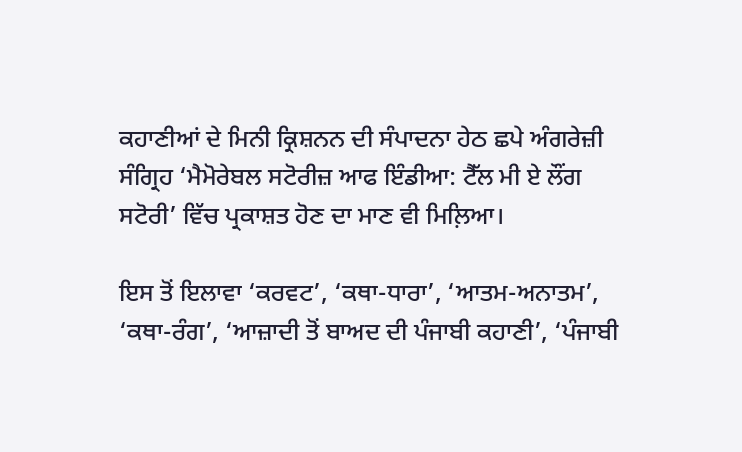ਕਹਾਣੀਆਂ ਦੇ ਮਿਨੀ ਕ੍ਰਿਸ਼ਨਨ ਦੀ ਸੰਪਾਦਨਾ ਹੇਠ ਛਪੇ ਅੰਗਰੇਜ਼ੀ ਸੰਗ੍ਰਿਹ ‘ਮੈਮੋਰੇਬਲ ਸਟੋਰੀਜ਼ ਆਫ ਇੰਡੀਆ: ਟੈੱਲ ਮੀ ਏ ਲੌਂਗ ਸਟੋਰੀ’ ਵਿੱਚ ਪ੍ਰਕਾਸ਼ਤ ਹੋਣ ਦਾ ਮਾਣ ਵੀ ਮਿਲ਼ਿਆ।

ਇਸ ਤੋਂ ਇਲਾਵਾ ‘ਕਰਵਟ’, ‘ਕਥਾ-ਧਾਰਾ’, ‘ਆਤਮ-ਅਨਾਤਮ’, ‘ਕਥਾ-ਰੰਗ’, ‘ਆਜ਼ਾਦੀ ਤੋਂ ਬਾਅਦ ਦੀ ਪੰਜਾਬੀ ਕਹਾਣੀ’, ‘ਪੰਜਾਬੀ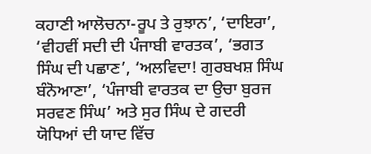ਕਹਾਣੀ ਆਲੋਚਨਾ-ਰੂਪ ਤੇ ਰੁਝਾਨ’, ‘ਦਾਇਰਾ’, ‘ਵੀਹਵੀਂ ਸਦੀ ਦੀ ਪੰਜਾਬੀ ਵਾਰਤਕ’, ‘ਭਗਤ ਸਿੰਘ ਦੀ ਪਛਾਣ’, ‘ਅਲਵਿਦਾ! ਗੁਰਬਖਸ਼ ਸਿੰਘ ਬੰਨੋਆਣਾ’, ‘ਪੰਜਾਬੀ ਵਾਰਤਕ ਦਾ ਉਚਾ ਬੁਰਜ ਸਰਵਣ ਸਿੰਘ’ ਅਤੇ ਸੁਰ ਸਿੰਘ ਦੇ ਗਦਰੀ ਯੋਧਿਆਂ ਦੀ ਯਾਦ ਵਿੱਚ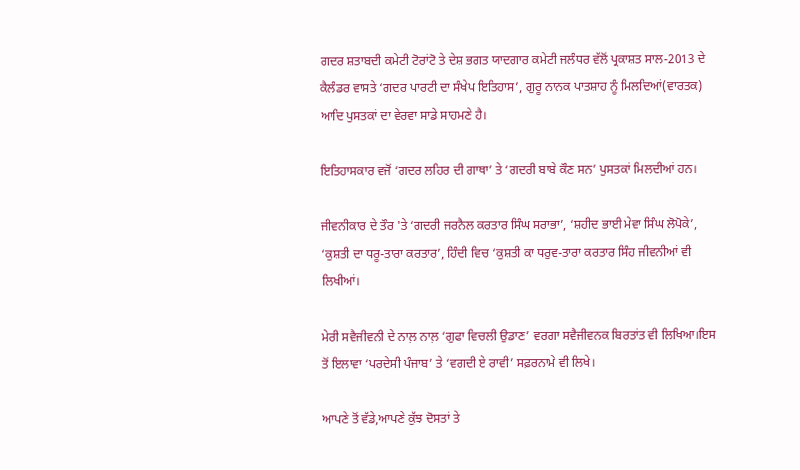ਗਦਰ ਸ਼ਤਾਬਦੀ ਕਮੇਟੀ ਟੋਰਾਂਟੋ ਤੇ ਦੇਸ਼ ਭਗਤ ਯਾਦਗਾਰ ਕਮੇਟੀ ਜਲੰਧਰ ਵੱਲੋਂ ਪ੍ਰਕਾਸ਼ਤ ਸਾਲ-2013 ਦੇ ਕੈਲੰਡਰ ਵਾਸਤੇ ‘ਗਦਰ ਪਾਰਟੀ ਦਾ ਸੰਖੇਪ ਇਤਿਹਾਸ’, ਗੁਰੂ ਨਾਨਕ ਪਾਤਸ਼ਾਹ ਨੂੰ ਮਿਲਦਿਆਂ(ਵਾਰਤਕ) ਆਦਿ ਪੁਸਤਕਾਂ ਦਾ ਵੇਰਵਾ ਸਾਡੇ ਸਾਹਮਣੇ ਹੈ।

ਇਤਿਹਾਸਕਾਰ ਵਜੋਂ ‘ਗਦਰ ਲਹਿਰ ਦੀ ਗਾਥਾ’ ਤੇ ‘ਗਦਰੀ ਬਾਬੇ ਕੌਣ ਸਨ’ ਪੁਸਤਕਾਂ ਮਿਲਦੀਆਂ ਹਨ।

ਜੀਵਨੀਕਾਰ ਦੇ ਤੌਰ 'ਤੇ ‘ਗਦਰੀ ਜਰਨੈਲ ਕਰਤਾਰ ਸਿੰਘ ਸਰਾਭਾ’, ‘ਸ਼ਹੀਦ ਭਾਈ ਮੇਵਾ ਸਿੰਘ ਲੋਪੋਕੇ’, ‘ਕੁਸ਼ਤੀ ਦਾ ਧਰੂ-ਤਾਰਾ ਕਰਤਾਰ’, ਹਿੰਦੀ ਵਿਚ ‘ਕੁਸ਼ਤੀ ਕਾ ਧਰੁਵ-ਤਾਰਾ ਕਰਤਾਰ ਸਿੰਹ ਜੀਵਨੀਆਂ ਵੀ ਲਿਖੀਆਂ।

ਮੇਰੀ ਸਵੈਜੀਵਨੀ ਦੇ ਨਾਲ਼ ਨਾਲ਼ ‘ਗੁਫਾ ਵਿਚਲੀ ਉਡਾਣ’ ਵਰਗਾ ਸਵੈਜੀਵਨਕ ਬਿਰਤਾਂਤ ਵੀ ਲਿਖਿਆ।ਇਸ ਤੋਂ ਇਲਾਵਾ ‘ਪਰਦੇਸੀ ਪੰਜਾਬ’ ਤੇ ‘ਵਗਦੀ ਏ ਰਾਵੀ’ ਸਫ਼ਰਨਾਮੇ ਵੀ ਲਿਖੇ।

ਆਪਣੇ ਤੋਂ ਵੱਡੇ,ਆਪਣੇ ਕੁੱਝ ਦੋਸਤਾਂ ਤੇ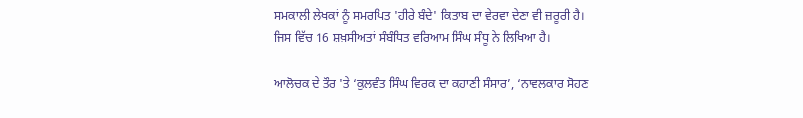ਸਮਕਾਲੀ ਲੇਖਕਾਂ ਨੂੰ ਸਮਰਪਿਤ 'ਹੀਰੇ ਬੰਦੇ' ਕਿਤਾਬ ਦਾ ਵੇਰਵਾ ਦੇਣਾ ਵੀ ਜ਼ਰੂਰੀ ਹੈ। ਜਿਸ ਵਿੱਚ 16 ਸ਼ਖ਼ਸੀਅਤਾਂ ਸੰਬੰਧਿਤ ਵਰਿਆਮ ਸਿੰਘ ਸੰਧੂ ਨੇ ਲਿਖਿਆ ਹੈ।

ਆਲੋਚਕ ਦੇ ਤੌਰ 'ਤੇ ‘ਕੁਲਵੰਤ ਸਿੰਘ ਵਿਰਕ ਦਾ ਕਹਾਣੀ ਸੰਸਾਰ’, ‘ਨਾਵਲਕਾਰ ਸੋਹਣ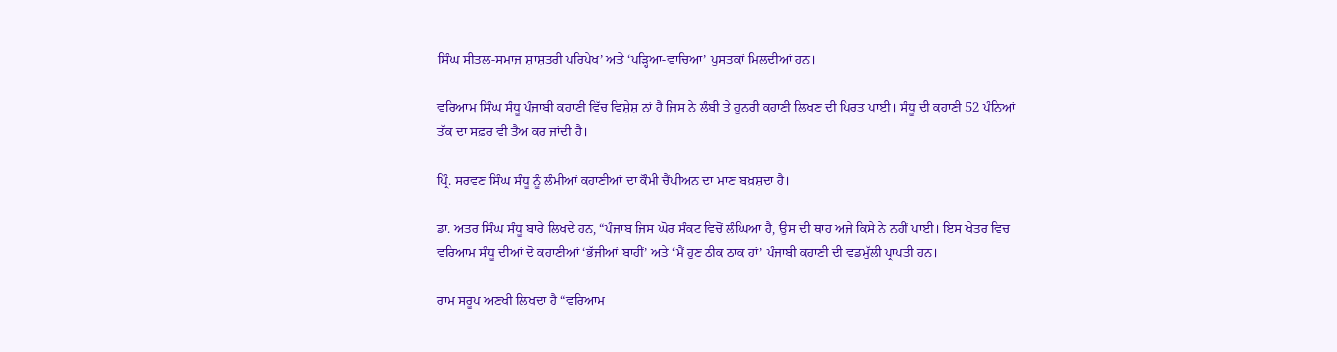ਸਿੰਘ ਸੀਤਲ-ਸਮਾਜ ਸ਼ਾਸ਼ਤਰੀ ਪਰਿਪੇਖ’ ਅਤੇ ‘ਪੜ੍ਹਿਆ-ਵਾਚਿਆ’ ਪੁਸਤਕਾਂ ਮਿਲਦੀਆਂ ਹਨ।

ਵਰਿਆਮ ਸਿੰਘ ਸੰਧੂ ਪੰਜਾਬੀ ਕਹਾਣੀ ਵਿੱਚ ਵਿਸ਼ੇਸ਼ ਨਾਂ ਹੈ ਜਿਸ ਨੇ ਲੰਬੀ ਤੇ ਹੁਨਰੀ ਕਹਾਣੀ ਲਿਖਣ ਦੀ ਪਿਰਤ ਪਾਈ। ਸੰਧੂ ਦੀ ਕਹਾਣੀ 52 ਪੰਨਿਆਂ ਤੱਕ ਦਾ ਸਫ਼ਰ ਵੀ ਤੈਅ ਕਰ ਜਾਂਦੀ ਹੈ।

ਪ੍ਰਿੰ. ਸਰਵਣ ਸਿੰਘ ਸੰਧੂ ਨੂੰ ਲੰਮੀਆਂ ਕਹਾਣੀਆਂ ਦਾ ਕੌਮੀ ਚੈਂਪੀਅਨ ਦਾ ਮਾਣ ਬਖ਼ਸ਼ਦਾ ਹੈ।

ਡਾ. ਅਤਰ ਸਿੰਘ ਸੰਧੂ ਬਾਰੇ ਲਿਖਦੇ ਹਨ, “ਪੰਜਾਬ ਜਿਸ ਘੋਰ ਸੰਕਟ ਵਿਚੋਂ ਲੰਘਿਆ ਹੈ, ਉਸ ਦੀ ਥਾਹ ਅਜੇ ਕਿਸੇ ਨੇ ਨਹੀਂ ਪਾਈ। ਇਸ ਖੇਤਰ ਵਿਚ ਵਰਿਆਮ ਸੰਧੂ ਦੀਆਂ ਦੋ ਕਹਾਣੀਆਂ ‘ਭੱਜੀਆਂ ਬਾਹੀਂ’ ਅਤੇ ‘ਮੈਂ ਹੁਣ ਠੀਕ ਠਾਕ ਹਾਂ’ ਪੰਜਾਬੀ ਕਹਾਣੀ ਦੀ ਵਡਮੁੱਲੀ ਪ੍ਰਾਪਤੀ ਹਨ।

ਰਾਮ ਸਰੂਪ ਅਣਖੀ ਲਿਖਦਾ ਹੈ “ਵਰਿਆਮ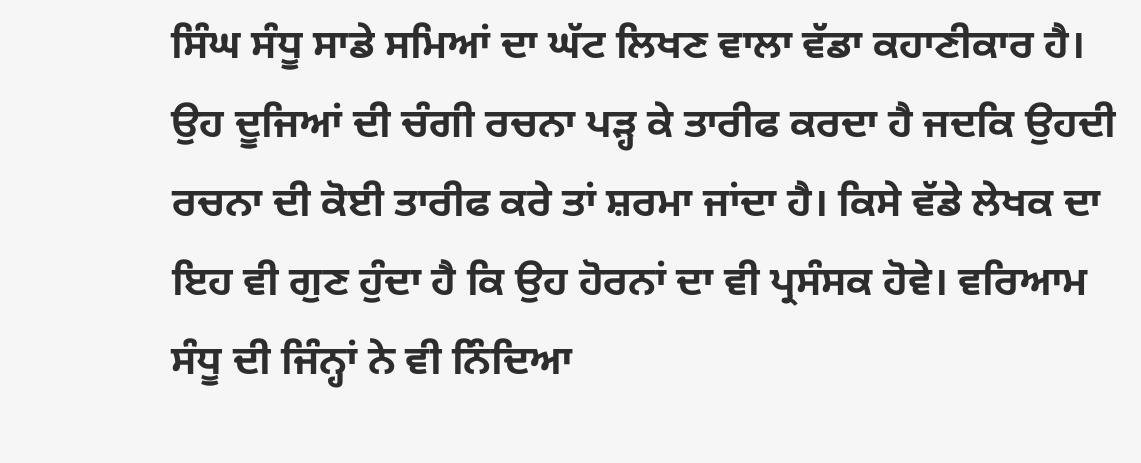ਸਿੰਘ ਸੰਧੂ ਸਾਡੇ ਸਮਿਆਂ ਦਾ ਘੱਟ ਲਿਖਣ ਵਾਲਾ ਵੱਡਾ ਕਹਾਣੀਕਾਰ ਹੈ। ਉਹ ਦੂਜਿਆਂ ਦੀ ਚੰਗੀ ਰਚਨਾ ਪੜ੍ਹ ਕੇ ਤਾਰੀਫ ਕਰਦਾ ਹੈ ਜਦਕਿ ਉਹਦੀ ਰਚਨਾ ਦੀ ਕੋਈ ਤਾਰੀਫ ਕਰੇ ਤਾਂ ਸ਼ਰਮਾ ਜਾਂਦਾ ਹੈ। ਕਿਸੇ ਵੱਡੇ ਲੇਖਕ ਦਾ ਇਹ ਵੀ ਗੁਣ ਹੁੰਦਾ ਹੈ ਕਿ ਉਹ ਹੋਰਨਾਂ ਦਾ ਵੀ ਪ੍ਰਸੰਸਕ ਹੋਵੇ। ਵਰਿਆਮ ਸੰਧੂ ਦੀ ਜਿੰਨ੍ਹਾਂ ਨੇ ਵੀ ਨਿੰਦਿਆ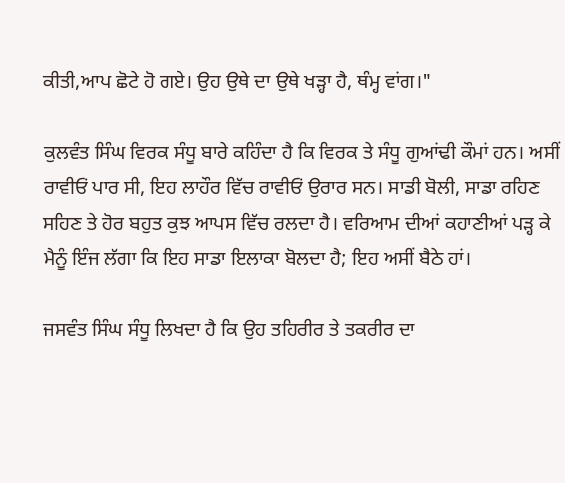ਕੀਤੀ,ਆਪ ਛੋਟੇ ਹੋ ਗਏ। ਉਹ ਉਥੇ ਦਾ ਉਥੇ ਖੜ੍ਹਾ ਹੈ, ਥੰਮ੍ਹ ਵਾਂਗ।"

ਕੁਲਵੰਤ ਸਿੰਘ ਵਿਰਕ ਸੰਧੂ ਬਾਰੇ ਕਹਿੰਦਾ ਹੈ ਕਿ ਵਿਰਕ ਤੇ ਸੰਧੂ ਗੁਆਂਢੀ ਕੌਮਾਂ ਹਨ। ਅਸੀਂ ਰਾਵੀਓਂ ਪਾਰ ਸੀ, ਇਹ ਲਾਹੌਰ ਵਿੱਚ ਰਾਵੀਓਂ ਉਰਾਰ ਸਨ। ਸਾਡੀ ਬੋਲੀ, ਸਾਡਾ ਰਹਿਣ ਸਹਿਣ ਤੇ ਹੋਰ ਬਹੁਤ ਕੁਝ ਆਪਸ ਵਿੱਚ ਰਲਦਾ ਹੈ। ਵਰਿਆਮ ਦੀਆਂ ਕਹਾਣੀਆਂ ਪੜ੍ਹ ਕੇ ਮੈਨੂੰ ਇੰਜ ਲੱਗਾ ਕਿ ਇਹ ਸਾਡਾ ਇਲਾਕਾ ਬੋਲਦਾ ਹੈ; ਇਹ ਅਸੀਂ ਬੈਠੇ ਹਾਂ।

ਜਸਵੰਤ ਸਿੰਘ ਸੰਧੂ ਲਿਖਦਾ ਹੈ ਕਿ ਉਹ ਤਹਿਰੀਰ ਤੇ ਤਕਰੀਰ ਦਾ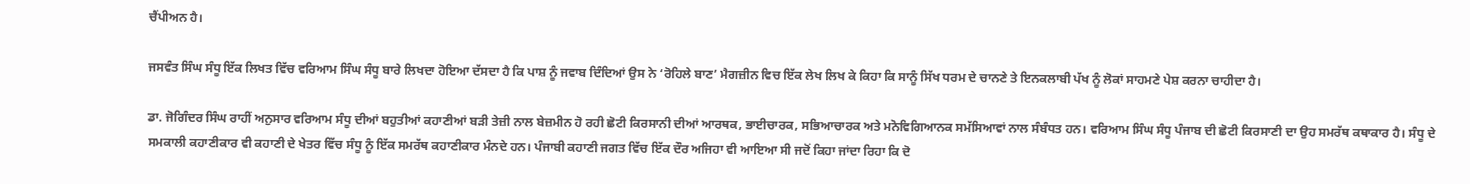ਚੈਂਪੀਅਨ ਹੈ।

ਜਸਵੰਤ ਸਿੰਘ ਸੰਧੂ ਇੱਕ ਲਿਖਤ ਵਿੱਚ ਵਰਿਆਮ ਸਿੰਘ ਸੰਧੂ ਬਾਰੇ ਲਿਖਦਾ ਹੋਇਆ ਦੱਸਦਾ ਹੈ ਕਿ ਪਾਸ਼ ਨੂੰ ਜਵਾਬ ਦਿੰਦਿਆਂ ਉਸ ਨੇ ‘ਰੋਹਿਲੇ ਬਾਣ’ ਮੈਗਜ਼ੀਨ ਵਿਚ ਇੱਕ ਲੇਖ ਲਿਖ ਕੇ ਕਿਹਾ ਕਿ ਸਾਨੂੰ ਸਿੱਖ ਧਰਮ ਦੇ ਚਾਨਣੇ ਤੇ ਇਨਕਲਾਬੀ ਪੱਖ ਨੂੰ ਲੋਕਾਂ ਸਾਹਮਣੇ ਪੇਸ਼ ਕਰਨਾ ਚਾਹੀਦਾ ਹੈ।

ਡਾ. ਜੋਗਿੰਦਰ ਸਿੰਘ ਰਾਹੀਂ ਅਨੁਸਾਰ ਵਰਿਆਮ ਸੰਧੂ ਦੀਆਂ ਬਹੁਤੀਆਂ ਕਹਾਣੀਆਂ ਬੜੀ ਤੇਜ਼ੀ ਨਾਲ ਬੇਜ਼ਮੀਨ ਹੋ ਰਹੀ ਛੋਟੀ ਕਿਰਸਾਨੀ ਦੀਆਂ ਆਰਥਕ, ਭਾਈਚਾਰਕ, ਸਭਿਆਚਾਰਕ ਅਤੇ ਮਨੋਵਿਗਿਆਨਕ ਸਮੱਸਿਆਵਾਂ ਨਾਲ ਸੰਬੰਧਤ ਹਨ। ਵਰਿਆਮ ਸਿੰਘ ਸੰਧੂ ਪੰਜਾਬ ਦੀ ਛੋਟੀ ਕਿਰਸਾਣੀ ਦਾ ਉਹ ਸਮਰੱਥ ਕਥਾਕਾਰ ਹੈ। ਸੰਧੂ ਦੇ ਸਮਕਾਲੀ ਕਹਾਣੀਕਾਰ ਵੀ ਕਹਾਣੀ ਦੇ ਖੇਤਰ ਵਿੱਚ ਸੰਧੂ ਨੂੰ ਇੱਕ ਸਮਰੱਥ ਕਹਾਣੀਕਾਰ ਮੰਨਦੇ ਹਨ। ਪੰਜਾਬੀ ਕਹਾਣੀ ਜਗਤ ਵਿੱਚ ਇੱਕ ਦੌਰ ਅਜਿਹਾ ਵੀ ਆਇਆ ਸੀ ਜਦੋਂ ਕਿਹਾ ਜਾਂਦਾ ਰਿਹਾ ਕਿ ਦੋ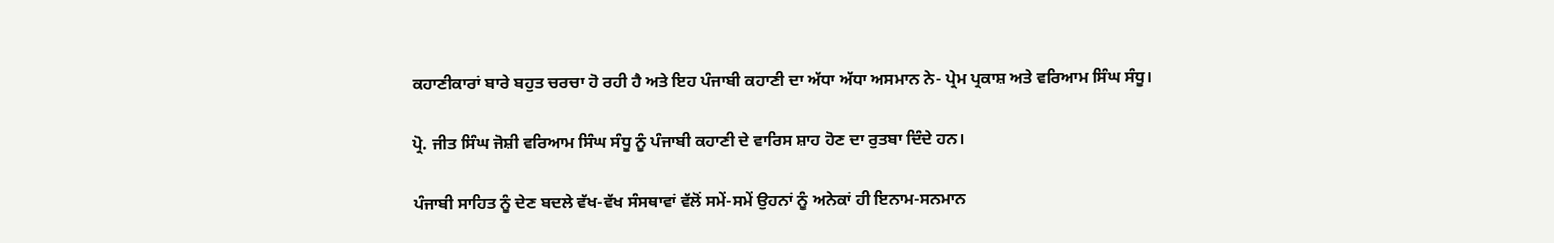ਕਹਾਣੀਕਾਰਾਂ ਬਾਰੇ ਬਹੁਤ ਚਰਚਾ ਹੋ ਰਹੀ ਹੈ ਅਤੇ ਇਹ ਪੰਜਾਬੀ ਕਹਾਣੀ ਦਾ ਅੱਧਾ ਅੱਧਾ ਅਸਮਾਨ ਨੇ- ਪ੍ਰੇਮ ਪ੍ਰਕਾਸ਼ ਅਤੇ ਵਰਿਆਮ ਸਿੰਘ ਸੰਧੂ।

ਪ੍ਰੋ. ਜੀਤ ਸਿੰਘ ਜੋਸ਼ੀ ਵਰਿਆਮ ਸਿੰਘ ਸੰਧੂ ਨੂੰ ਪੰਜਾਬੀ ਕਹਾਣੀ ਦੇ ਵਾਰਿਸ ਸ਼ਾਹ ਹੋਣ ਦਾ ਰੁਤਬਾ ਦਿੰਦੇ ਹਨ।

ਪੰਜਾਬੀ ਸਾਹਿਤ ਨੂੰ ਦੇਣ ਬਦਲੇ ਵੱਖ-ਵੱਖ ਸੰਸਥਾਵਾਂ ਵੱਲੋਂ ਸਮੇਂ-ਸਮੇਂ ਉਹਨਾਂ ਨੂੰ ਅਨੇਕਾਂ ਹੀ ਇਨਾਮ-ਸਨਮਾਨ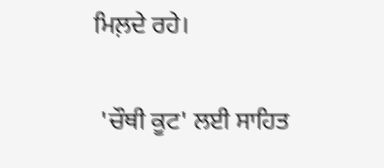ਮਿਲ਼ਦੇ ਰਹੇ।

 'ਚੌਥੀ ਕੂਟ' ਲਈ ਸਾਹਿਤ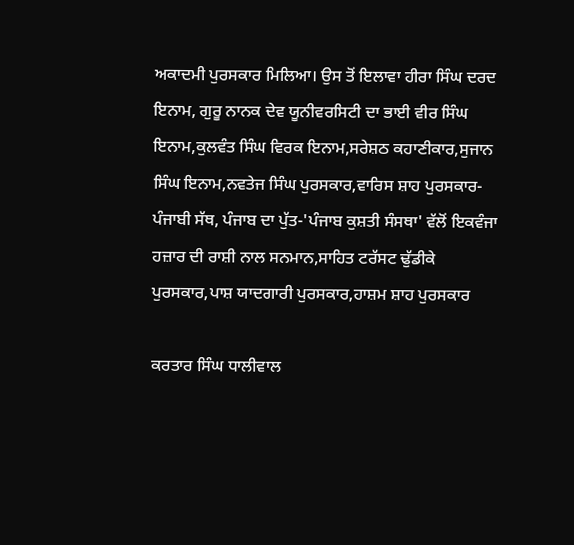ਅਕਾਦਮੀ ਪੁਰਸਕਾਰ ਮਿਲਿਆ। ਉਸ ਤੋਂ ਇਲਾਵਾ ਹੀਰਾ ਸਿੰਘ ਦਰਦ ਇਨਾਮ, ਗੁਰੂ ਨਾਨਕ ਦੇਵ ਯੂਨੀਵਰਸਿਟੀ ਦਾ ਭਾਈ ਵੀਰ ਸਿੰਘ ਇਨਾਮ,ਕੁਲਵੰਤ ਸਿੰਘ ਵਿਰਕ ਇਨਾਮ,ਸਰੇਸ਼ਠ ਕਹਾਣੀਕਾਰ,ਸੁਜਾਨ ਸਿੰਘ ਇਨਾਮ,ਨਵਤੇਜ ਸਿੰਘ ਪੁਰਸਕਾਰ,ਵਾਰਿਸ ਸ਼ਾਹ ਪੁਰਸਕਾਰ-ਪੰਜਾਬੀ ਸੱਥ, ਪੰਜਾਬ ਦਾ ਪੁੱਤ-'ਪੰਜਾਬ ਕੁਸ਼ਤੀ ਸੰਸਥਾ' ਵੱਲੋਂ ਇਕਵੰਜਾ ਹਜ਼ਾਰ ਦੀ ਰਾਸ਼ੀ ਨਾਲ ਸਨਮਾਨ,ਸਾਹਿਤ ਟਰੱਸਟ ਢੁੱਡੀਕੇ ਪੁਰਸਕਾਰ,ਪਾਸ਼ ਯਾਦਗਾਰੀ ਪੁਰਸਕਾਰ,ਹਾਸ਼ਮ ਸ਼ਾਹ ਪੁਰਸਕਾਰ

ਕਰਤਾਰ ਸਿੰਘ ਧਾਲੀਵਾਲ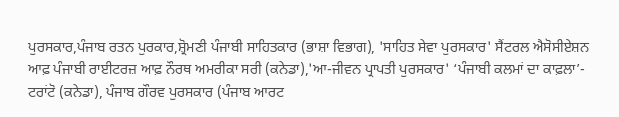ਪੁਰਸਕਾਰ,ਪੰਜਾਬ ਰਤਨ ਪੁਰਕਾਰ,ਸ਼੍ਰੋਮਣੀ ਪੰਜਾਬੀ ਸਾਹਿਤਕਾਰ (ਭਾਸ਼ਾ ਵਿਭਾਗ), 'ਸਾਹਿਤ ਸੇਵਾ ਪੁਰਸਕਾਰ' ਸੈਂਟਰਲ ਐਸੋਸੀਏਸ਼ਨ ਆਫ਼ ਪੰਜਾਬੀ ਰਾਈਟਰਜ਼ ਆਫ਼ ਨੌਰਥ ਅਮਰੀਕਾ ਸਰੀ (ਕਨੇਡਾ),'ਆ-ਜੀਵਨ ਪ੍ਰਾਪਤੀ ਪੁਰਸਕਾਰ' ‘ਪੰਜਾਬੀ ਕਲਮਾਂ ਦਾ ਕਾਫ਼ਲਾ’- ਟਰਾਂਟੋ (ਕਨੇਡਾ), ਪੰਜਾਬ ਗੌਰਵ ਪੁਰਸਕਾਰ (ਪੰਜਾਬ ਆਰਟ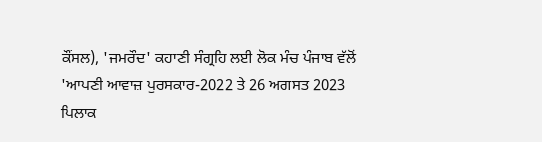ਕੌਂਸਲ), 'ਜਮਰੌਦ' ਕਹਾਣੀ ਸੰਗ੍ਰਹਿ ਲਈ ਲੋਕ ਮੰਚ ਪੰਜਾਬ ਵੱਲੋਂ 'ਆਪਣੀ ਆਵਾਜ਼ ਪੁਰਸਕਾਰ-2022 ਤੇ 26 ਅਗਸਤ 2023 ਪਿਲਾਕ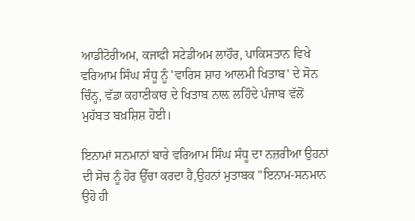ਆਡੀਟੋਰੀਅਮ, ਕਜਾਫੀ ਸਟੇਡੀਅਮ ਲਾਹੌਰ, ਪਾਕਿਸਤਾਨ ਵਿਖੇ ਵਰਿਆਮ ਸਿੰਘ ਸੰਧੂ ਨੂੰ 'ਵਾਰਿਸ ਸ਼ਾਹ ਆਲਮੀ ਖਿਤਾਬ' ਦੇ ਸੋਨ ਚਿੰਨ੍ਹ, ਵੱਡਾ ਕਹਾਣੀਕਾਰ ਦੇ ਖਿਤਾਬ ਨਾਲ਼ ਲਹਿੰਦੇ ਪੰਜਾਬ ਵੱਲੋਂ ਮੁਹੱਬਤ ਬਖ਼ਸ਼ਿਸ਼ ਹੋਈ।

ਇਨਾਮਾਂ ਸਨਮਾਨਾਂ ਬਾਰੇ ਵਰਿਆਮ ਸਿੰਘ ਸੰਧੂ ਦਾ ਨਜ਼ਰੀਆ ਉਹਨਾਂ ਦੀ ਸੋਚ ਨੂੰ ਹੋਰ ਉੱਚਾ ਕਰਦਾ ਹੈ,ਉਹਨਾਂ ਮੁਤਾਬਕ "ਇਨਾਮ-ਸਨਮਾਨ ਉਹੋ ਹੀ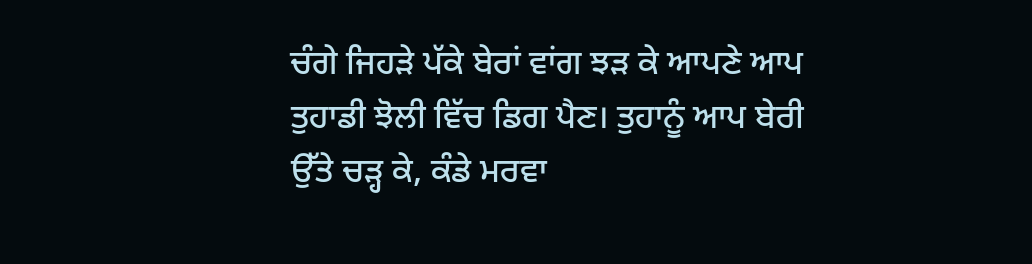ਚੰਗੇ ਜਿਹੜੇ ਪੱਕੇ ਬੇਰਾਂ ਵਾਂਗ ਝੜ ਕੇ ਆਪਣੇ ਆਪ ਤੁਹਾਡੀ ਝੋਲੀ ਵਿੱਚ ਡਿਗ ਪੈਣ। ਤੁਹਾਨੂੰ ਆਪ ਬੇਰੀ ਉੱਤੇ ਚੜ੍ਹ ਕੇ, ਕੰਡੇ ਮਰਵਾ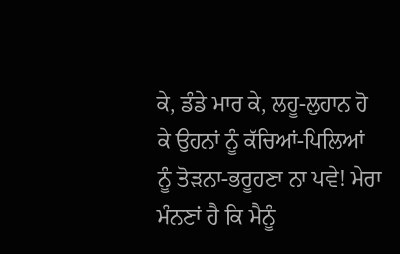ਕੇ, ਡੰਡੇ ਮਾਰ ਕੇ, ਲਹੂ-ਲੁਹਾਨ ਹੋ ਕੇ ਉਹਨਾਂ ਨੂੰ ਕੱਚਿਆਂ-ਪਿਲਿਆਂ ਨੂੰ ਤੋੜਨਾ-ਭਰੂਹਣਾ ਨਾ ਪਵੇ! ਮੇਰਾ ਮੰਨਣਾਂ ਹੈ ਕਿ ਮੈਨੂੰ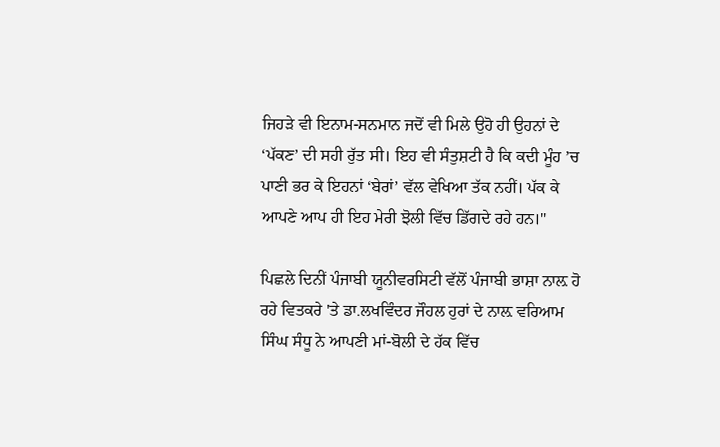ਜਿਹੜੇ ਵੀ ਇਨਾਮ-ਸਨਮਾਨ ਜਦੋਂ ਵੀ ਮਿਲੇ ਉਹੋ ਹੀ ਉਹਨਾਂ ਦੇ ‘ਪੱਕਣ’ ਦੀ ਸਹੀ ਰੁੱਤ ਸੀ। ਇਹ ਵੀ ਸੰਤੁਸ਼ਟੀ ਹੈ ਕਿ ਕਦੀ ਮੂੰਹ ’ਚ ਪਾਣੀ ਭਰ ਕੇ ਇਹਨਾਂ ‘ਬੇਰਾਂ’ ਵੱਲ ਵੇਖਿਆ ਤੱਕ ਨਹੀਂ। ਪੱਕ ਕੇ ਆਪਣੇ ਆਪ ਹੀ ਇਹ ਮੇਰੀ ਝੋਲੀ ਵਿੱਚ ਡਿੱਗਦੇ ਰਹੇ ਹਨ।"

ਪਿਛਲੇ ਦਿਨੀਂ ਪੰਜਾਬੀ ਯੂਨੀਵਰਸਿਟੀ ਵੱਲੋਂ ਪੰਜਾਬੀ ਭਾਸ਼ਾ ਨਾਲ਼ ਹੋ ਰਹੇ ਵਿਤਕਰੇ 'ਤੇ ਡਾ.ਲਖਵਿੰਦਰ ਜੌਹਲ ਹੁਰਾਂ ਦੇ ਨਾਲ਼ ਵਰਿਆਮ ਸਿੰਘ ਸੰਧੂ ਨੇ ਆਪਣੀ ਮਾਂ-ਬੋਲੀ ਦੇ ਹੱਕ ਵਿੱਚ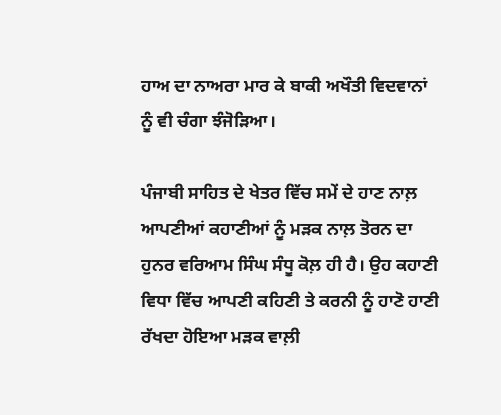ਹਾਅ ਦਾ ਨਾਅਰਾ ਮਾਰ ਕੇ ਬਾਕੀ ਅਖੌਤੀ ਵਿਦਵਾਨਾਂ ਨੂੰ ਵੀ ਚੰਗਾ ਝੰਜੋੜਿਆ।

ਪੰਜਾਬੀ ਸਾਹਿਤ ਦੇ ਖੇਤਰ ਵਿੱਚ ਸਮੇਂ ਦੇ ਹਾਣ ਨਾਲ਼ ਆਪਣੀਆਂ ਕਹਾਣੀਆਂ ਨੂੰ ਮੜਕ ਨਾਲ਼ ਤੋਰਨ ਦਾ ਹੁਨਰ ਵਰਿਆਮ ਸਿੰਘ ਸੰਧੂ ਕੋਲ਼ ਹੀ ਹੈ। ਉਹ ਕਹਾਣੀ ਵਿਧਾ ਵਿੱਚ ਆਪਣੀ ਕਹਿਣੀ ਤੇ ਕਰਨੀ ਨੂੰ ਹਾਣੋ ਹਾਣੀ ਰੱਖਦਾ ਹੋਇਆ ਮੜਕ ਵਾਲ਼ੀ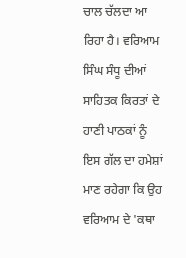ਚਾਲ ਚੱਲਦਾ ਆ ਰਿਹਾ ਹੈ। ਵਰਿਆਮ ਸਿੰਘ ਸੰਧੂ ਦੀਆਂ ਸਾਹਿਤਕ ਕਿਰਤਾਂ ਦੇ ਹਾਣੀ ਪਾਠਕਾਂ ਨੂੰ ਇਸ ਗੱਲ ਦਾ ਹਮੇਸ਼ਾਂ ਮਾਣ ਰਹੇਗਾ ਕਿ ਉਹ ਵਰਿਆਮ ਦੇ 'ਕਥਾ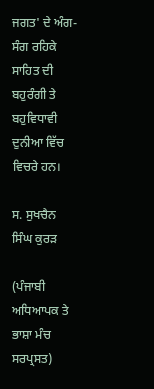ਜਗਤ' ਦੇ ਅੰਗ-ਸੰਗ ਰਹਿਕੇ ਸਾਹਿਤ ਦੀ ਬਹੁਰੰਗੀ ਤੇ ਬਹੁਵਿਧਾਵੀ ਦੁਨੀਆ ਵਿੱਚ ਵਿਚਰੇ ਹਨ।

ਸ. ਸੁਖਚੈਨ ਸਿੰਘ ਕੁਰੜ

(ਪੰਜਾਬੀ ਅਧਿਆਪਕ ਤੇ ਭਾਸ਼ਾ ਮੰਚ ਸਰਪ੍ਰਸਤ)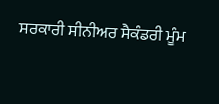ਸਰਕਾਰੀ ਸੀਨੀਅਰ ਸੈਕੰਡਰੀ ਮੂੰਮ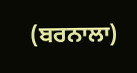(ਬਰਨਾਲਾ)